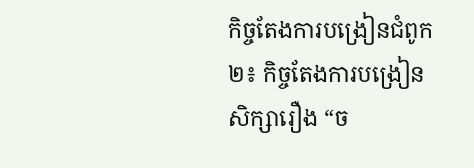កិច្ចតែងការបង្រៀនជំពូក២៖ កិច្ចតែងការបង្រៀន
សិក្សារឿង “ច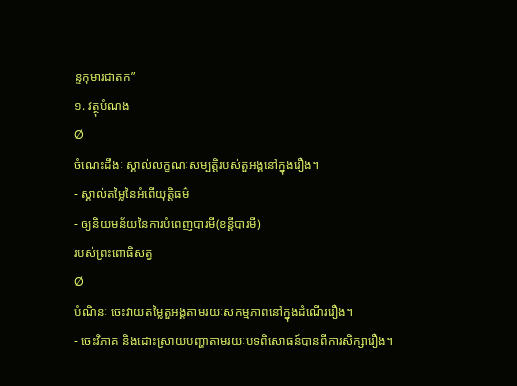ន្ទកុមារជាតក”
១. វត្ថុបំណង
Ø
ចំណេះដឹងៈ ស្គាល់លក្ខណៈសម្បត្តិរបស់តួអង្គនៅក្នុងរឿង។
- ស្គាល់តម្លៃនៃអំពើយុត្តិធម៌
- ឲ្យនិយមន័យនៃការបំពេញបារមី(ខន្តីបារមី)
របស់ព្រះពោធិសត្វ
Ø
បំណិនៈ ចេះវាយតម្លៃតួអង្គតាមរយៈសកម្មភាពនៅក្នុងដំណើររឿង។
- ចេះវិភាគ និងដោះស្រាយបញ្ហាតាមរយៈបទពិសោធន៍បានពីការសិក្សារឿង។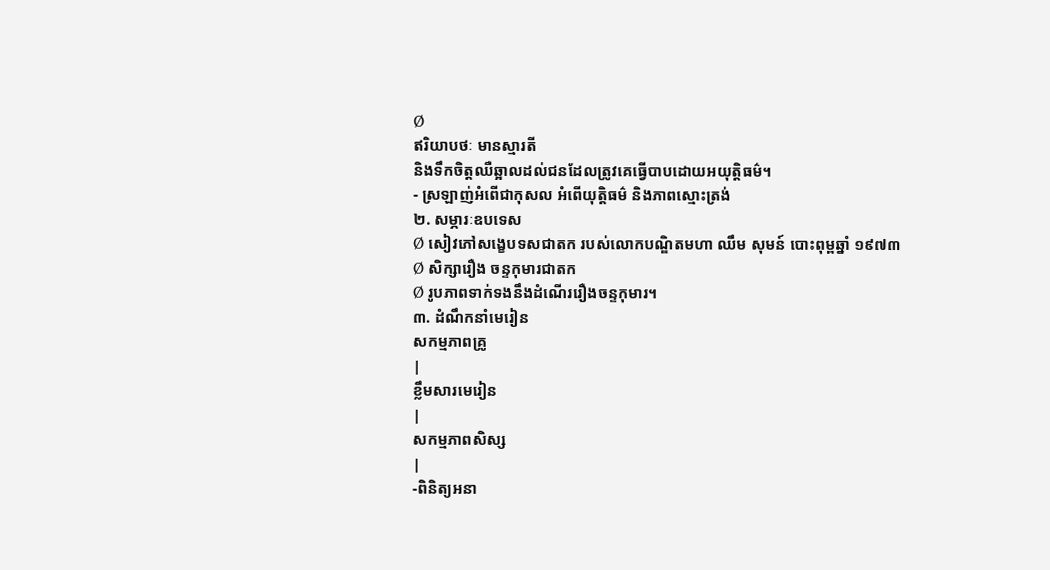Ø
ឥរិយាបថៈ មានស្មារតី
និងទឹកចិត្តឈឺឆ្អាលដល់ជនដែលត្រូវគេធ្វើបាបដោយអយុត្តិធម៌។
- ស្រឡាញ់អំពើជាកុសល អំពើយុត្តិធម៌ និងភាពស្មោះត្រង់
២. សម្ភារៈឧបទេស
Ø សៀវភៅសង្ខេបទសជាតក របស់លោកបណ្ឌិតមហា ឈឹម សុមន៍ បោះពុម្ពឆ្នាំ ១៩៧៣
Ø សិក្សារឿង ចន្ទកុមារជាតក
Ø រូបភាពទាក់ទងនឹងដំណើររឿងចន្ទកុមារ។
៣. ដំណឹកនាំមេរៀន
សកម្មភាពគ្រូ
|
ខ្លឹមសារមេរៀន
|
សកម្មភាពសិស្ស
|
-ពិនិត្យអនា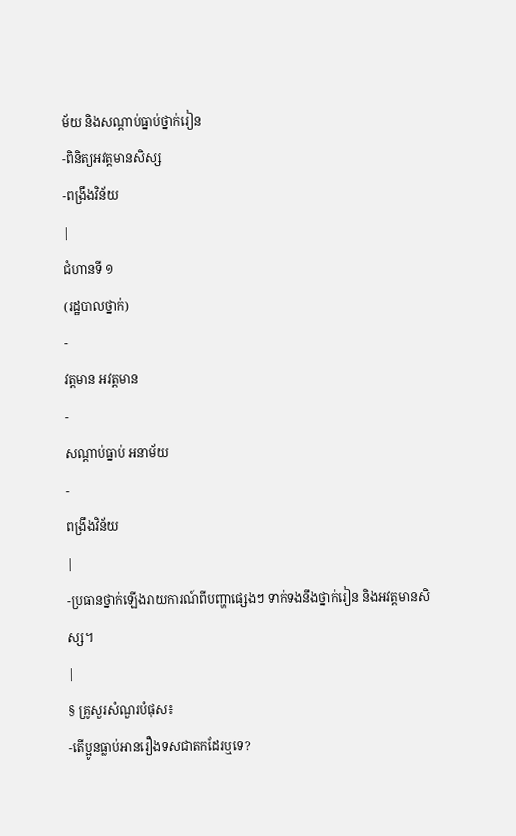ម័យ និងសណ្ដាប់ធ្នាប់ថ្នាក់រៀន
-ពិនិត្យអវត្តមានសិស្ស
-ពង្រឹងវិន័យ
|
ជំហានទី ១
(រដ្ឋបាលថ្នាក់)
-
វត្តមាន អវត្តមាន
-
សណ្ដាប់ធ្នាប់ អនាម័យ
-
ពង្រឹងវិន័យ
|
-ប្រធានថ្នាក់ឡើងរាយការណ៍ពីបញ្ហាផ្សេងៗ ទាក់ទងនឹងថ្នាក់រៀន និងអវត្តមានសិស្ស។
|
§ គ្រូសួរសំណួរបំផុស៖
-តើប្អូនធ្លាប់អានរឿងទសជាតកដែរឬទេ?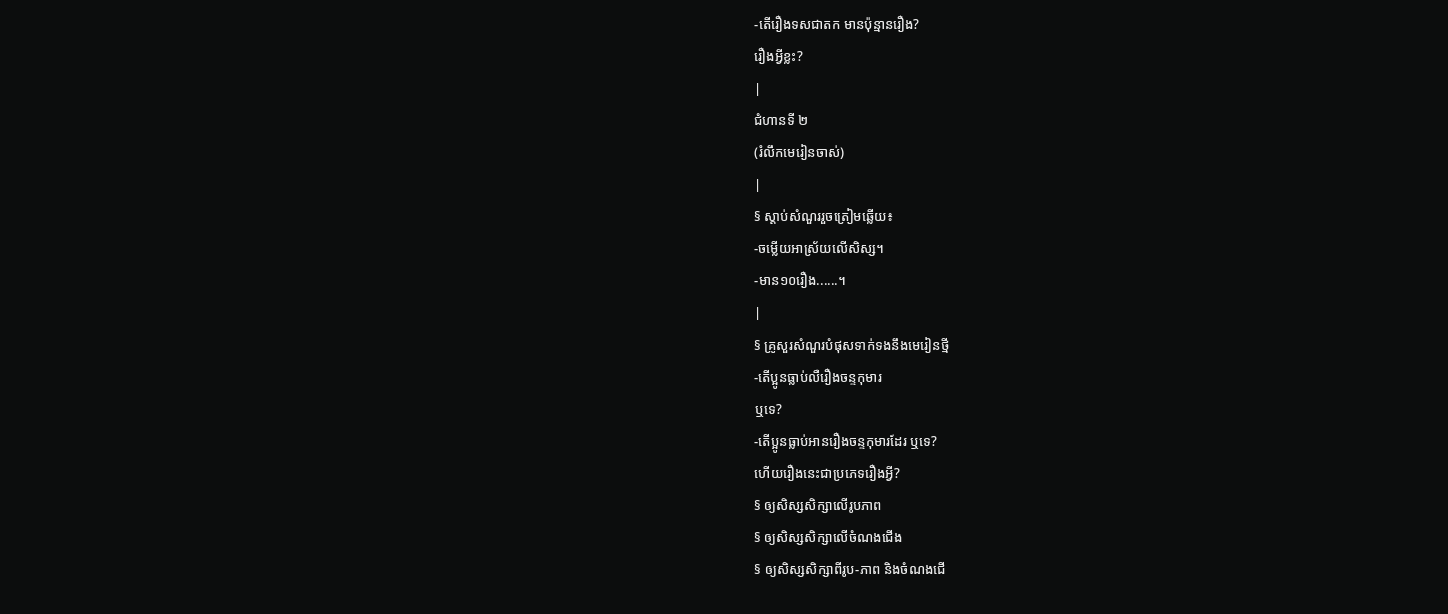-តើរឿងទសជាតក មានប៉ុន្មានរឿង?
រឿងអ្វីខ្លះ?
|
ជំហានទី ២
(រំលឹកមេរៀនចាស់)
|
§ ស្ដាប់សំណួររួចត្រៀមឆ្លើយ៖
-ចម្លើយអាស្រ័យលើសិស្ស។
-មាន១០រឿង......។
|
§ គ្រូសួរសំណួរបំផុសទាក់ទងនឹងមេរៀនថ្មី
-តើប្អូនធ្លាប់លឺរឿងចន្ទកុមារ
ឬទេ?
-តើប្អូនធ្លាប់អានរឿងចន្ទកុមារដែរ ឬទេ?
ហើយរឿងនេះជាប្រភេទរឿងអ្វី?
§ ឲ្យសិស្សសិក្សាលើរូបភាព
§ ឲ្យសិស្សសិក្សាលើចំណងជើង
§ ឲ្យសិស្សសិក្សាពីរូប-ភាព និងចំណងជើ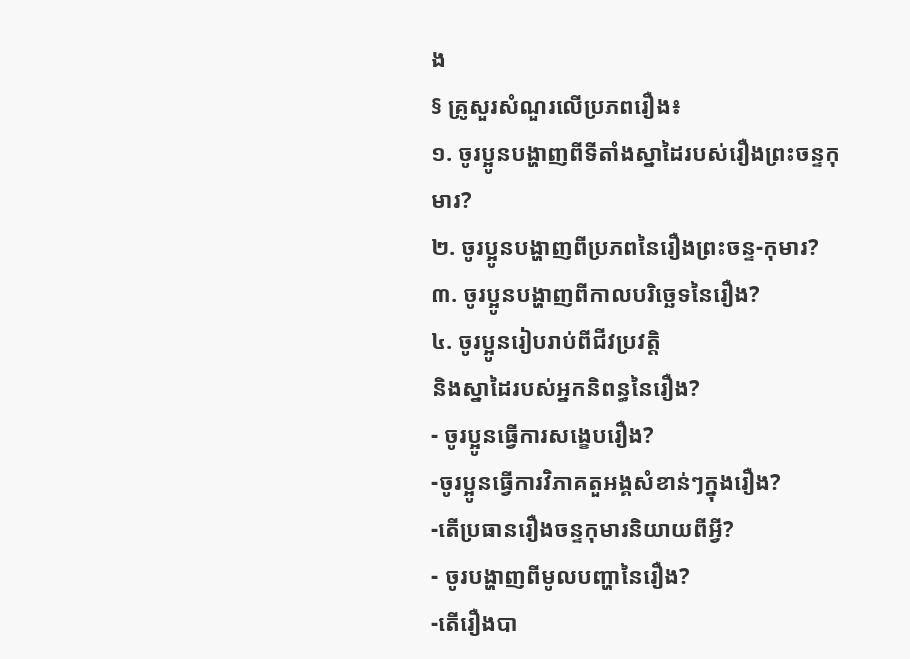ង
§ គ្រូសួរសំណួរលើប្រភពរឿង៖
១. ចូរប្អូនបង្ហាញពីទីតាំងស្នាដៃរបស់រឿងព្រះចន្ទកុមារ?
២. ចូរប្អូនបង្ហាញពីប្រភពនៃរឿងព្រះចន្ទ-កុមារ?
៣. ចូរប្អូនបង្ហាញពីកាលបរិច្ឆេទនៃរឿង?
៤. ចូរប្អូនរៀបរាប់ពីជីវប្រវត្តិ
និងស្នាដៃរបស់អ្នកនិពន្ធនៃរឿង?
- ចូរប្អូនធ្វើការសង្ខេបរឿង?
-ចូរប្អូនធ្វើការវិភាគតួអង្គសំខាន់ៗក្នុងរឿង?
-តើប្រធានរឿងចន្ទកុមារនិយាយពីអ្វី?
- ចូរបង្ហាញពីមូលបញ្ហានៃរឿង?
-តើរឿងបា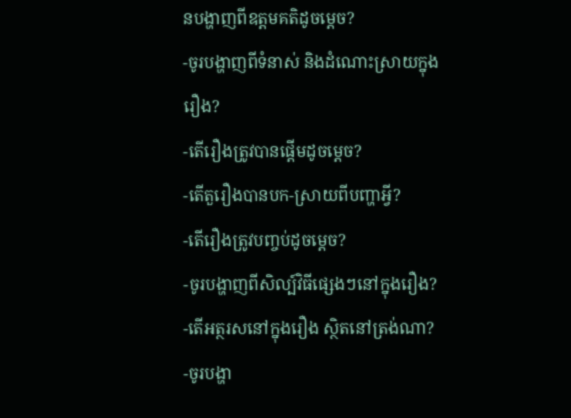នបង្ហាញពីឧត្តមគតិដូចម្ដេច?
-ចូរបង្ហាញពីទំនាស់ និងដំណោះស្រាយក្នុង
រឿង?
-តើរឿងត្រូវបានផ្ដើមដូចម្ដេច?
-តើតួរឿងបានបក-ស្រាយពីបញ្ហាអ្វី?
-តើរឿងត្រូវបញ្ចប់ដូចម្ដេច?
-ចូរបង្ហាញពីសិល្ប៍វិធីផ្សេងៗនៅក្នុងរឿង?
-តើអត្ថរសនៅក្នុងរឿង សិ្ថតនៅត្រង់ណា?
-ចូរបង្ហា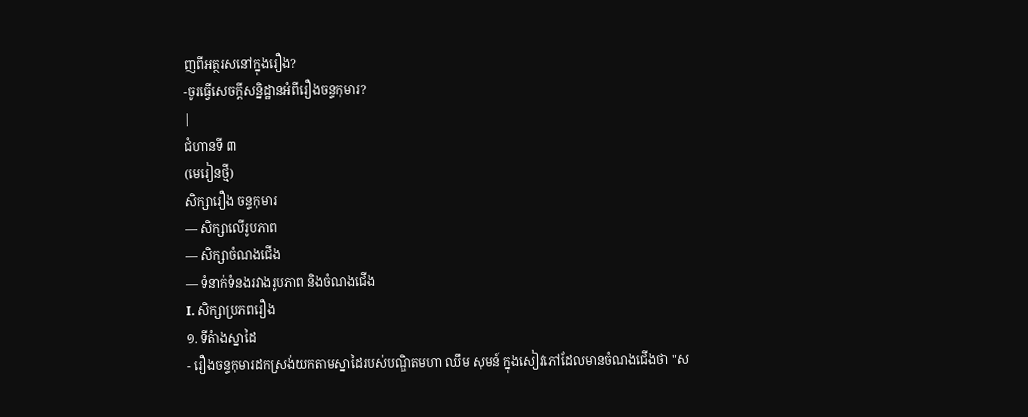ញពីអត្ថរសនៅក្នុងរឿង?
-ចូរធ្វើសេចក្ដីសន្និដ្ឋានអំពីរឿងចន្ទកុមារ?
|
ជំហានទី ៣
(មេរៀនថ្មី)
សិក្សារឿង ចន្ទកុមារ
— សិក្សាលើរូបភាព
— សិក្សាចំណងជើង
— ទំនាក់ទំនងរវាងរូបភាព និងចំណងជើង
I. សិក្សាប្រភពរឿង
១. ទីតំាងស្នាដៃ
- រឿងចន្ទកុមារដកស្រង់យកតាមស្នាដៃរបស់បណ្ឌិតមហា ឈឹម សុមន៍ ក្នុងសៀវភៅដែលមានចំណងជើងថា "ស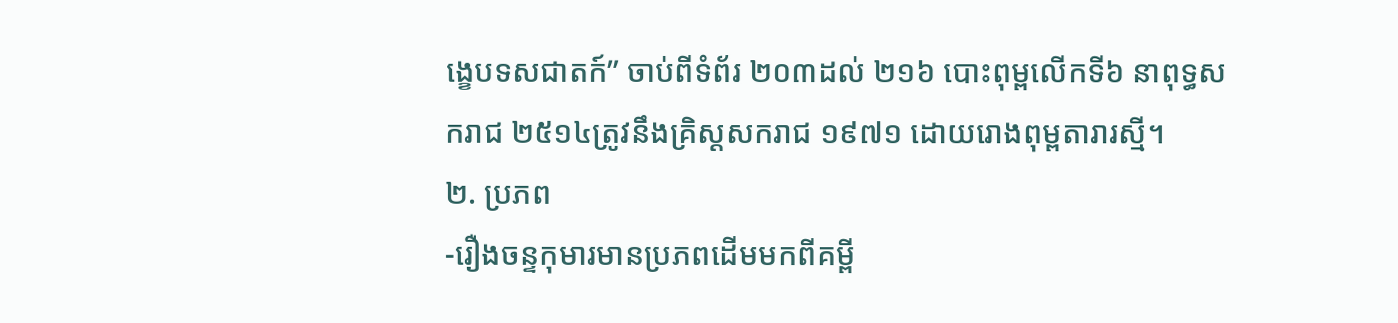ង្ខេបទសជាតក៍” ចាប់ពីទំព័រ ២០៣ដល់ ២១៦ បោះពុម្ពលើកទី៦ នាពុទ្ធសករាជ ២៥១៤ត្រូវនឹងគ្រិស្ដសករាជ ១៩៧១ ដោយរោងពុម្ពតារារស្មី។
២. ប្រភព
-រឿងចន្ទកុមារមានប្រភពដើមមកពីគម្ពី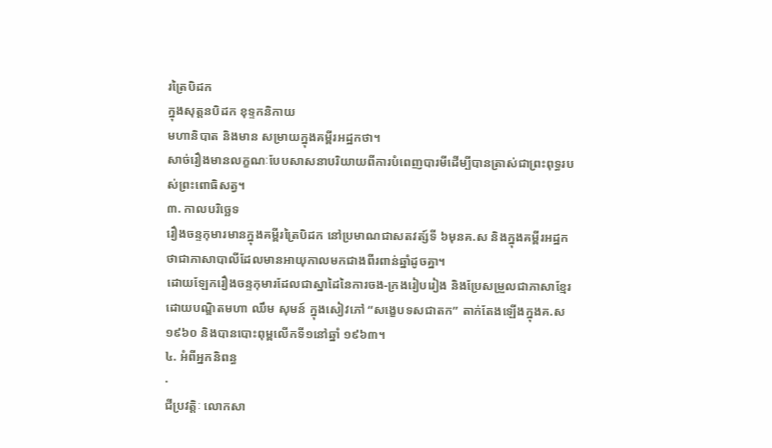រត្រៃបិដក
ក្នុងសុត្តនបិដក ខុទ្ទកនិកាយ
មហានិបាត និងមាន សម្រាយក្នុងគម្ពីរអដ្ឋកថា។
សាច់រឿងមានលក្ខណៈបែបសាសនាបរិយាយពីការបំពេញបារមីដើម្បីបានត្រាស់ជាព្រះពុទ្ធរបស់ព្រះពោធិសត្វ។
៣. កាលបរិចេ្ឆទ
រឿងចន្ទកុមារមានក្នុងគម្ពីរត្រៃបិដក នៅប្រមាណជាសតវត្ស៍ទី ៦មុនគ.ស និងក្នុងគម្ពីរអដ្ឋកថាជាភាសាបាលីដែលមានអាយុកាលមកជាងពីរពាន់ឆ្នាំដូចគ្នា។
ដោយឡែករឿងចន្ទកុមារដែលជាស្នាដៃនៃការចង-ក្រងរៀបរៀង និងប្រែសម្រួលជាភាសាខ្មែរដោយបណ្ឌិតមហា ឈឹម សុមន៍ ក្នុងសៀវភៅ “សង្ខេបទសជាតក” តាក់តែងឡើងក្នុងគ.ស ១៩៦០ និងបានបោះពុម្ពលើកទី១នៅឆ្នាំ ១៩៦៣។
៤. អំពីអ្នកនិពន្ធ
·
ជីប្រវត្តិៈ លោកសា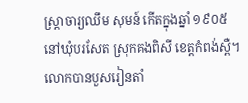ស្រ្តាចារ្យឈឹម សុមន៍ កើតក្នុងឆ្នាំ ១៩០៥ នៅឃុំបរសែត ស្រុកគងពិសី ខេត្តកំពង់ស្ពឺ។ លោកបានបួសរៀនតាំ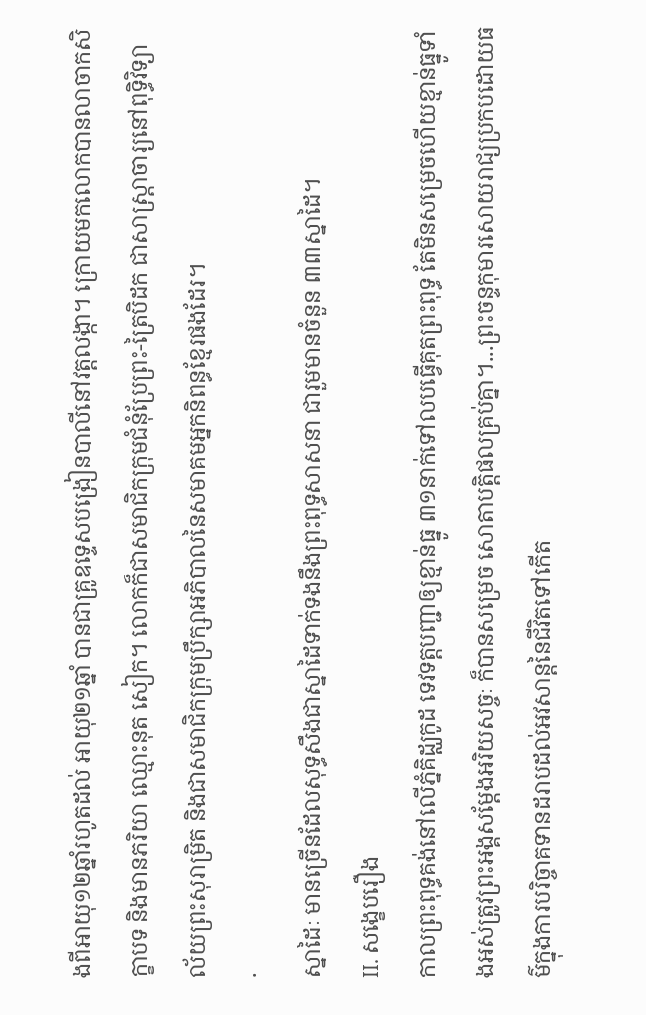ងពីអាយុ១២ឆ្នាំរហូតដល់ អាយុ២១ឆ្នាំ បានជាគ្រូឧទ្ទេសបង្រៀនបាលីនៅវត្តលង្កា។ ក្រោយមកលោកបានលាចាកសិក្ខាបទ និងមានភរិយា ឈ្មោះនុត សៀក។ លោកក៏ជាសមាជិកក្រុមជំនុំប្រែព្រះ-ត្រៃបិដក ជាសាស្រ្តាចារ្យនៅពុទ្ធិវិទ្យាល័យព្រះសុរាម្រិត និងជាសមាជិកក្រុមប្រឹក្សាអភិបាលនៃសមាគមអ្នកនិពន្ធខ្មែរផងដែរ។
·
ស្នាដៃៈ មានច្រើនដែលសុទ្ធសឹងជាស្នាដៃទាក់ទងនឹងព្រះពុទ្ធសាសនា ជារួមមានចំនួន ៣៣ស្នាដៃ។
II. សង្ខេបរឿង
កាលព្រះពុទ្ធគង់នៅលើភ្នំគិដ្ឈកូដ ទេវទត្តបញ្ជាឲ្យខ្មាន់ធ្នូ ៣១នាក់ទៅលបធ្វើគុតព្រះពុទ្ធ តែមិនសម្រេចហើយខ្មាន់ធ្នូទាំងអស់ត្រូវព្រះអង្គសម្ដែងអរិយសច្ចៈ ក៏បានសម្រេច សោតាបត្តិផលគ្រប់គ្នា។...ព្រះចន្ទកុមារសោយរាជ្យប្រកបដោយធម៌ក្នុងការបរិច្ចាគទានដរាបដល់អវសាន្តនៃជីវិតទៅកើត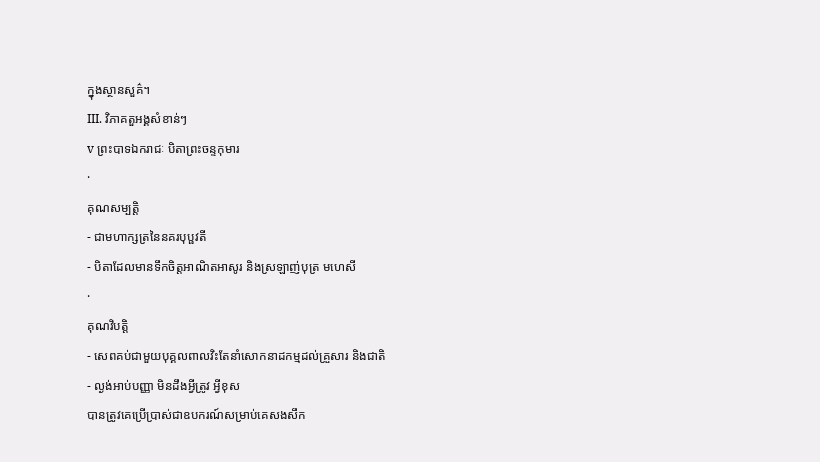ក្នុងស្ថានសួគ៌។
III. វិភាគតួអង្គសំខាន់ៗ
v ព្រះបាទឯករាជៈ បិតាព្រះចន្ទកុមារ
·
គុណសម្បត្តិ
- ជាមហាក្សត្រនៃនគរបុប្ផវតី
- បិតាដែលមានទឹកចិត្តអាណិតអាសូរ និងស្រឡាញ់បុត្រ មហេសី
·
គុណវិបត្តិ
- សេពគប់ជាមួយបុគ្គលពាលវិះតែនាំសោកនាដកម្មដល់គ្រួសារ និងជាតិ
- ល្ងង់អាប់បញ្ញា មិនដឹងអ្វីត្រូវ អ្វីខុស
បានត្រូវគេប្រើប្រាស់ជាឧបករណ៍សម្រាប់គេសងសឹក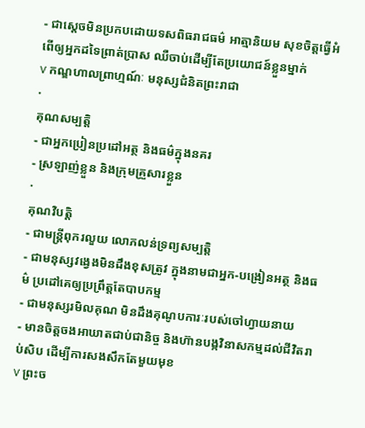- ជាស្ដេចមិនប្រកបដោយទសពិធរាជធម៌ អាត្មានិយម សុខចិត្តធ្វើអំពើឲ្យអ្នកដទៃព្រាត់ប្រាស ឈឺចាប់ដើម្បីតែប្រយោជន៍ខ្លួនម្នាក់
v កណ្ឌហាលព្រាហ្មណ៍ៈ មនុស្សជំនិតព្រះរាជា
·
គុណសម្បត្តិ
- ជាអ្នកប្រៀនប្រដៅអត្ថ និងធម៌ក្នុងនគរ
- ស្រឡាញ់ខ្លួន និងក្រុមគ្រួសារខ្លួន
·
គុណវិបត្តិ
- ជាមន្ត្រីពុករលួយ លោភលន់ទ្រព្យសម្បត្តិ
- ជាមនុស្សវង្វេងមិនដឹងខុសត្រូវ ក្នុងនាមជាអ្នក-បង្រៀនអត្ថ និងធម៌ ប្រដៅគេឲ្យប្រព្រឹត្តតែបាបកម្ម
- ជាមនុស្សរមិលគុណ មិនដឹងគុណូបការៈរបស់ចៅហ្វាយនាយ
- មានចិត្តចងអាឃាតជាប់ជានិច្ច និងហ៊ានបង្កវិនាសកម្មដល់ជីវិតរាប់សិប ដើម្បីការសងសឹកតែមួយមុខ
v ព្រះច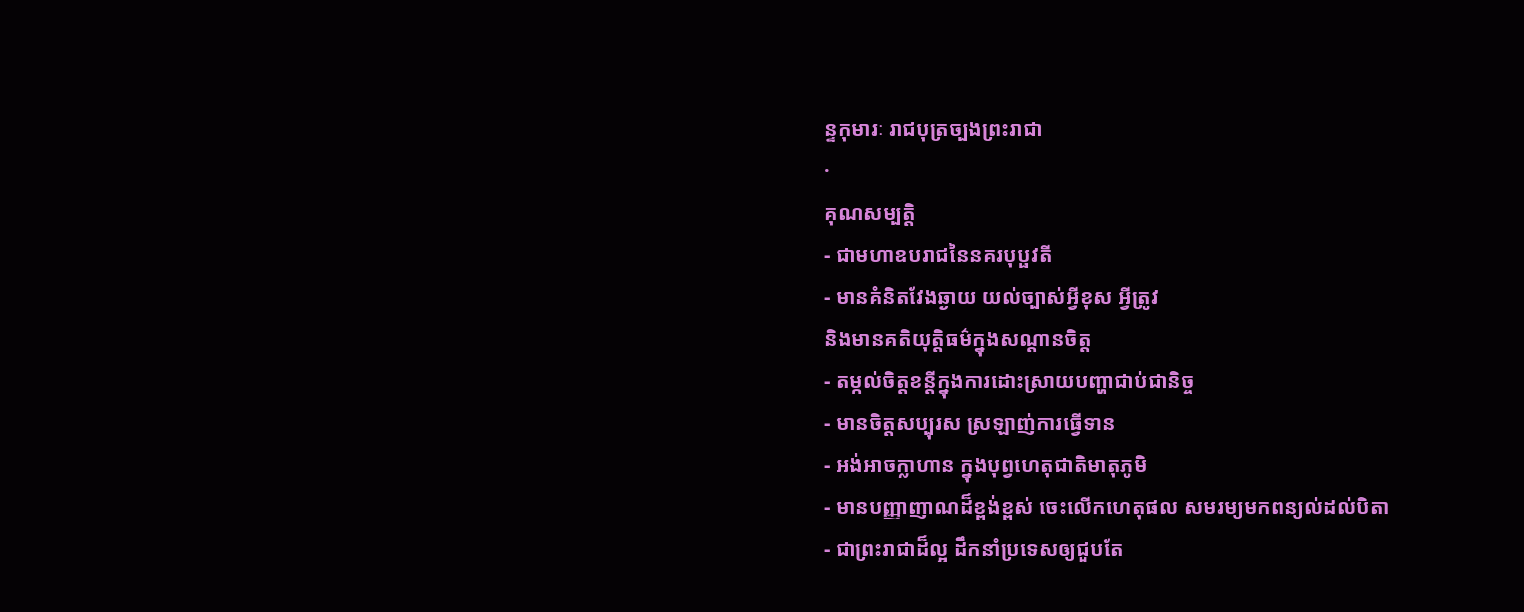ន្ទកុមារៈ រាជបុត្រច្បងព្រះរាជា
·
គុណសម្បត្តិ
- ជាមហាឧបរាជនៃនគរបុប្ផវតី
- មានគំនិតវែងឆ្ងាយ យល់ច្បាស់អ្វីខុស អ្វីត្រូវ
និងមានគតិយុត្តិធម៌ក្នុងសណ្ដានចិត្ត
- តម្កល់ចិត្តខន្តីក្នុងការដោះស្រាយបញ្ហាជាប់ជានិច្ច
- មានចិត្តសប្បុរស ស្រឡាញ់ការធ្វើទាន
- អង់អាចក្លាហាន ក្នុងបុព្វហេតុជាតិមាតុភូមិ
- មានបញ្ញាញាណដ៏ខ្ពង់ខ្ពស់ ចេះលើកហេតុផល សមរម្យមកពន្យល់ដល់បិតា
- ជាព្រះរាជាដ៏ល្អ ដឹកនាំប្រទេសឲ្យជួបតែ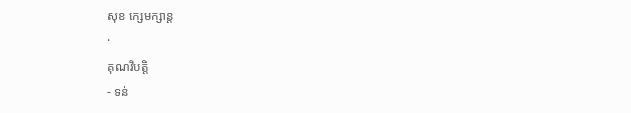សុខ ក្សេមក្សាន្ដ
·
គុណវិបត្តិ
- ទន់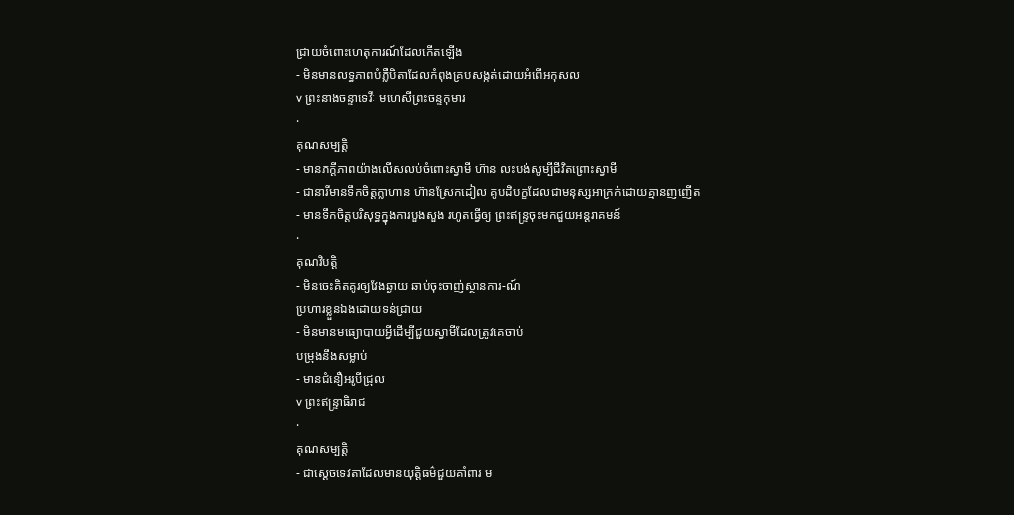ជ្រាយចំពោះហេតុការណ៍ដែលកើតឡើង
- មិនមានលទ្ធភាពបំភ្លឺបិតាដែលកំពុងគ្របសង្កត់ដោយអំពើអកុសល
v ព្រះនាងចន្ទាទេវីៈ មហេសីព្រះចន្ទកុមារ
·
គុណសម្បត្តិ
- មានភក្ដីភាពយ៉ាងលើសលប់ចំពោះស្វាមី ហ៊ាន លះបង់សូម្បីជីវិតព្រោះស្វាមី
- ជានារីមានទឹកចិត្តក្លាហាន ហ៊ានស្រែកដៀល គូបដិបក្ខដែលជាមនុស្សអាក្រក់ដោយគ្មានញញើត
- មានទឹកចិត្តបរិសុទ្ធក្នុងការបួងសួង រហូតធ្វើឲ្យ ព្រះឥន្ទ្រចុះមកជួយអន្តរាគមន៍
·
គុណវិបត្តិ
- មិនចេះគិតគូរឲ្យវែងឆ្ងាយ ឆាប់ចុះចាញ់ស្ថានការ-ណ៍
ប្រហារខ្លួនឯងដោយទន់ជ្រាយ
- មិនមានមធ្យោបាយអ្វីដើម្បីជួយស្វាមីដែលត្រូវគេចាប់
បម្រុងនឹងសម្លាប់
- មានជំនឿអរូបីជ្រុល
v ព្រះឥន្ទ្រាធិរាជ
·
គុណសម្បត្តិ
- ជាស្ដេចទេវតាដែលមានយុត្តិធម៌ជួយគាំពារ ម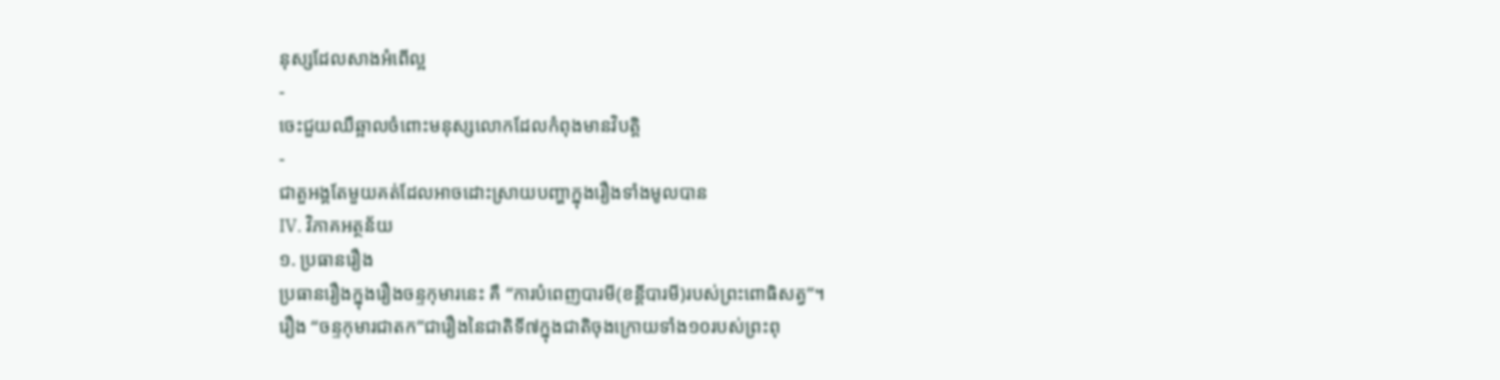នុស្សដែលសាងអំពើល្អ
-
ចេះជួយឈឺឆ្អាលចំពោះមនុស្សលោកដែលកំពុងមានវិបត្តិ
-
ជាតួអង្គតែមួយគត់ដែលអាចដោះស្រាយបញ្ហាក្នុងរឿងទាំងមូលបាន
IV. វិភាគអត្ថន័យ
១. ប្រធានរឿង
ប្រធានរឿងក្នុងរឿងចន្ទកុមារនេះ គឺ “ការបំពេញបារមី(ខន្តីបារមី)របស់ព្រះពោធិសត្វ”។
រឿង “ចន្ទកុមារជាតក”ជារឿងនៃជាតិទី៧ក្នុងជាតិចុងក្រោយទាំង១០របស់ព្រះពុ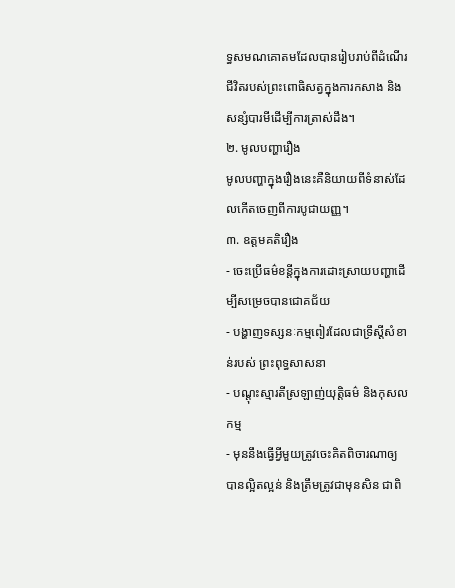ទ្ធសមណគោតមដែលបានរៀបរាប់ពីដំណើរជីវិតរបស់ព្រះពោធិសត្វក្នុងការកសាង និងសន្សំបារមីដើម្បីការត្រាស់ដឹង។
២. មូលបញ្ហារឿង
មូលបញ្ហាក្នុងរឿងនេះគឺនិយាយពីទំនាស់ដែលកើតចេញពីការបូជាយញ្ញ។
៣. ឧត្តមគតិរឿង
- ចេះប្រើធម៌ខន្តីក្នុងការដោះស្រាយបញ្ហាដើម្បីសម្រេចបានជោគជ័យ
- បង្ហាញទស្សនៈកម្មពៀរដែលជាទ្រឹស្ដីសំខាន់របស់ ព្រះពុទ្ធសាសនា
- បណ្ដុះស្មារតីស្រឡាញ់យុត្តិធម៌ និងកុសលកម្ម
- មុននឹងធ្វើអ្វីមួយត្រូវចេះគិតពិចារណាឲ្យបានល្អិតល្អន់ និងត្រឹមត្រូវជាមុនសិន ជាពិ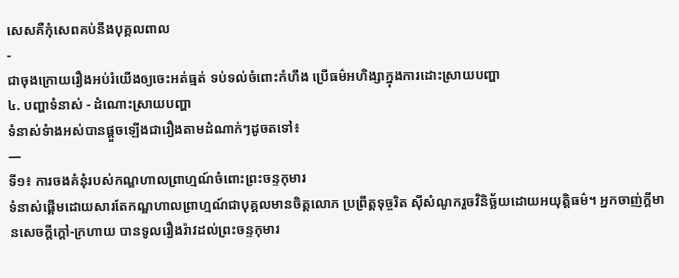សេសគឺកុំសេពគប់នឹងបុគ្គលពាល
-
ជាចុងក្រោយរឿងអប់រំយើងឲ្យចេះអត់ធ្មត់ ទប់ទល់ចំពោះកំហឹង ប្រើធម៌អហិង្សាក្នុងការដោះស្រាយបញ្ហា
៤. បញ្ហាទំនាស់ - ដំណោះស្រាយបញ្ហា
ទំនាស់ទំាងអស់បានផ្ដួចឡើងជារឿងតាមដំណាក់ៗដូចតទៅ៖
—
ទី១៖ ការចងគំនុំរបស់កណ្ឌហាលព្រាហ្មណ៍ចំពោះព្រះចន្ទកុមារ
ទំនាស់ផ្ដើមដោយសារតែកណ្ឌហាលព្រាហ្មណ៍ជាបុគ្គលមានចិត្តលោភ ប្រព្រឹត្តទុច្ចរិត ស៊ីសំណូករួចវិនិច្ឆ័យដោយអយុត្តិធម៌។ អ្នកចាញ់ក្ដីមានសេចក្ដីក្ដៅ-ក្រហាយ បានទូលរឿងរ៉ាវដល់ព្រះចន្ទកុមារ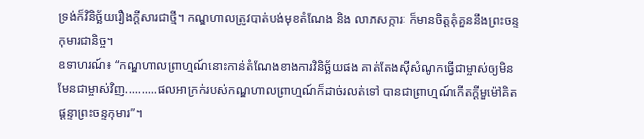ទ្រង់ក៏វិនិច្ឆ័យរឿងក្ដីសារជាថ្មី។ កណ្ឌហាលត្រូវបាត់បង់មុខតំណែង និង លាភសក្ការៈ ក៏មានចិត្តគុំគួននឹងព្រះចន្ទកុមារជានិច្ច។
ឧទាហរណ៍៖ “កណ្ឌហាលព្រាហ្មណ៍នោះកាន់តំណែងខាងការវិនិច្ឆ័យផង គាត់តែងស៊ីសំណូកធ្វើជាម្ចាស់ឲ្យមិនមែនជាម្ចាស់វិញ..........ផលអាក្រក់របស់កណ្ឌហាលព្រាហ្មណ៍ក៏ដាច់រលត់ទៅ បានជាព្រាហ្មណ៍កើតក្ដីមួម៉ៅគិតផ្ដន្ទាព្រះចន្ទកុមារ”។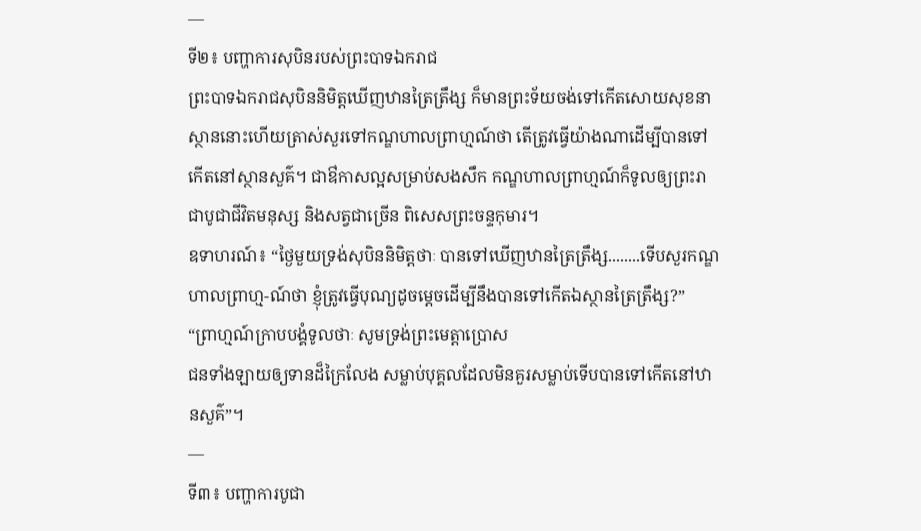—
ទី២៖ បញ្ហាការសុបិនរបស់ព្រះបាទឯករាជ
ព្រះបាទឯករាជសុបិននិមិត្តឃើញឋានត្រៃត្រឹង្ស ក៏មានព្រះទ័យចង់ទៅកើតសោយសុខនាស្ថាននោះហើយត្រាស់សួរទៅកណ្ឌហាលព្រាហ្មណ៍ថា តើត្រូវធ្វើយ៉ាងណាដើម្បីបានទៅកើតនៅស្ថានសួគ៌។ ជាឳកាសល្អសម្រាប់សងសឹក កណ្ឌហាលព្រាហ្មណ៍ក៏ទូលឲ្យព្រះរាជាបូជាជីវិតមនុស្ស និងសត្វជាច្រើន ពិសេសព្រះចន្ទកុមារ។
ឧទាហរណ៍៖ “ថ្ងៃមួយទ្រង់សុបិននិមិត្តថាៈ បានទៅឃើញឋានត្រៃត្រឹង្ស........ទើបសួរកណ្ឌហាលព្រាហ្ម-ណ៍ថា ខ្ញុំត្រូវធ្វើបុណ្យដូចម្តេចដើម្បីនឹងបានទៅកើតឯស្ថានត្រៃត្រឹង្ស?”
“ព្រាហ្មណ៍ក្រាបបង្គំទូលថាៈ សូមទ្រង់ព្រះមេត្តាប្រោស
ជនទាំងឡាយឲ្យទានដ៏ក្រៃលែង សម្លាប់បុគ្គលដែលមិនគួរសម្លាប់ទើបបានទៅកើតនៅឋានសួគ៌”។
—
ទី៣៖ បញ្ហាការបូជា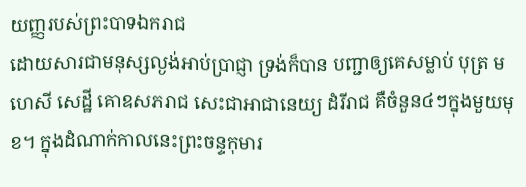យញ្ញរបស់ព្រះបាទឯករាជ
ដោយសារជាមនុស្សល្ងង់អាប់ប្រាជ្ញា ទ្រង់ក៏បាន បញ្ជាឲ្យគេសម្លាប់ បុត្រ មហេសី សេដ្ឋី គោឧសភរាជ សេះជាអាជានេយ្យ ដំរីរាជ គឺចំនួន៤ៗក្នុងមួយមុខ។ ក្នុងដំណាក់កាលនេះព្រះចន្ទកុមារ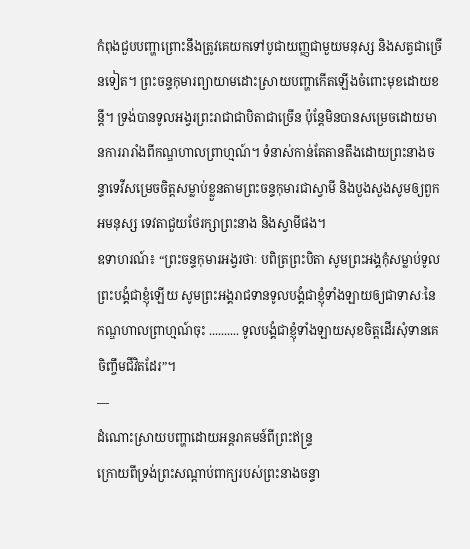កំពុងជួបបញ្ហាព្រោះនឹងត្រូវគេយកទៅបូជាយញ្ញជាមួយមនុស្ស និងសត្វជាច្រើនទៀត។ ព្រះចន្ទកុមារព្យាយាមដោះស្រាយបញ្ហាកើតឡើងចំពោះមុខដោយខន្តី។ ទ្រង់បានទូលអង្វរព្រះរាជាជាបិតាជាច្រើន ប៉ុន្តែមិនបានសម្រេចដោយមានការរារាំងពីកណ្ឌហាលព្រាហ្មណ៍។ ទំនាស់កាន់តែតានតឹងដោយព្រះនាងចន្ទាទេវីសម្រេចចិត្តសម្លាប់ខ្លួនតាមព្រះចន្ទកុមារជាស្វាមី និងបួងសួងសូមឲ្យពួកអមនុស្ស ទេវតាជួយថែរក្សាព្រះនាង និងស្វាមីផង។
ឧទាហរណ៍៖ “ព្រះចន្ទកុមារអង្វរថាៈ បពិត្រព្រះបិតា សូមព្រះអង្គកុំសម្លាប់ទូលព្រះបង្គំជាខ្ញុំឡើយ សូមព្រះអង្គរាជទានទូលបង្គំជាខ្ញុំទាំងឡាយឲ្យជាទាសៈនៃកណ្ឌហាលព្រាហ្មណ៍ចុះ .......... ទូលបង្គំជាខ្ញុំទាំងឡាយសុខចិត្តដើរសុំទានគេចិញ្ចឹមជីវិតដែរ”។
—
ដំណោះស្រាយបញ្ហាដោយអន្តរាគមន៍ពីព្រះឥន្ទ្រ
ក្រោយពីទ្រង់ព្រះសណ្ដាប់ពាក្យរបស់ព្រះនាងចន្ទា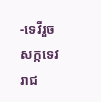-ទេវីរួច សក្កទេវរាជ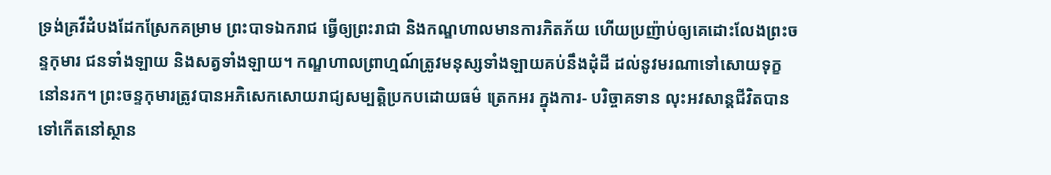ទ្រង់គ្រវីដំបងដែកស្រែកគម្រាម ព្រះបាទឯករាជ ធ្វើឲ្យព្រះរាជា និងកណ្ឌហាលមានការភិតភ័យ ហើយប្រញ៉ាប់ឲ្យគេដោះលែងព្រះចន្ទកុមារ ជនទាំងឡាយ និងសត្វទាំងឡាយ។ កណ្ឌហាលព្រាហ្មណ៍ត្រូវមនុស្សទាំងឡាយគប់នឹងដុំដី ដល់នូវមរណាទៅសោយទុក្ខនៅនរក។ ព្រះចន្ទកុមារត្រូវបានអភិសេកសោយរាជ្យសម្បត្តិប្រកបដោយធម៌ ត្រេកអរ ក្នុងការ- បរិច្ចាគទាន លុះអវសាន្តជីវិតបានទៅកើតនៅស្ថាន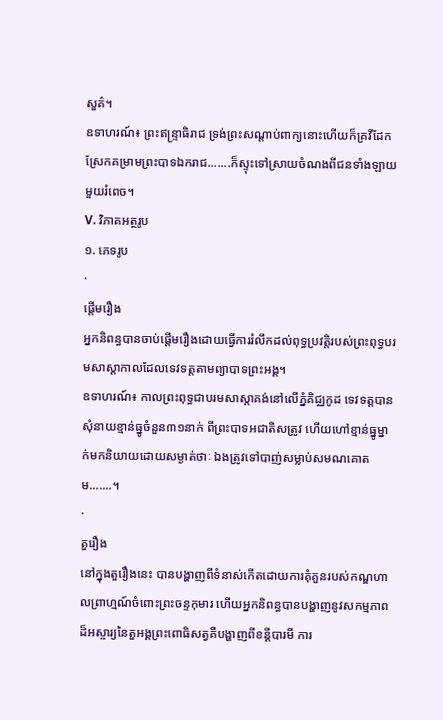សួគ៌។
ឧទាហរណ៍៖ ព្រះឥន្ទ្រាធិរាជ ទ្រង់ព្រះសណ្ដាប់ពាក្យនោះហើយក៏គ្រវីដែកស្រែកគម្រាមព្រះបាទឯករាជ.......ក៏ស្ទុះទៅស្រាយចំណងពីជនទាំងឡាយមួយរំពេច។
V. វិភាគអត្ថរូប
១. ភេទរូប
·
ផ្ដើមរឿង
អ្នកនិពន្ធបានចាប់ផ្ដើមរឿងដោយធ្វើការរំលឹកដល់ពុទ្ធប្រវត្តិរបស់ព្រះពុទ្ធបរមសាស្ដាកាលដែលទេវទត្តតាមព្យាបាទព្រះអង្គ។
ឧទាហរណ៍៖ កាលព្រះពុទ្ធជាបរមសាស្ដាគង់នៅលើភ្នំគិជ្ឈកូដ ទេវទត្តបានសុំនាយខ្មាន់ធ្នូចំនួន៣១នាក់ ពីព្រះបាទអជាតិសត្រូវ ហើយហៅខ្មាន់ធ្នូម្នាក់មកនិយាយដោយសម្ងាត់ថាៈ ឯងត្រូវទៅបាញ់សម្លាប់សមណគោតម.......។
·
តួរឿង
នៅក្នុងតួរឿងនេះ បានបង្ហាញពីទំនាស់កើតដោយការគុំគួនរបស់កណ្ឌហាលព្រាហ្មណ៍ចំពោះព្រះចន្ទកុមារ ហើយអ្នកនិពន្ធបានបង្ហាញនូវសកម្មភាពដ៏អស្ចារ្យនៃតួអង្គព្រះពោធិសត្វគឺបង្ហាញពីខន្ដីបារមី ការ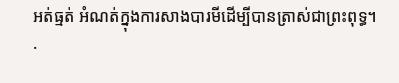អត់ធ្មត់ អំណត់ក្នុងការសាងបារមីដើម្បីបានត្រាស់ជាព្រះពុទ្ធ។
·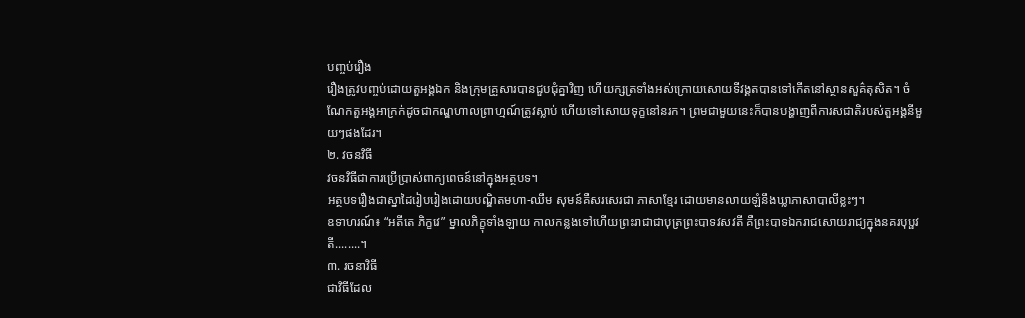បញ្ចប់រឿង
រឿងត្រូវបញ្ចប់ដោយតួអង្គឯក និងក្រុមគ្រួសារបានជួបជុំគ្នាវិញ ហើយក្សត្រទាំងអស់ក្រោយសោយទីវង្គតបានទៅកើតនៅស្ថានសួគ៌តុសិត។ ចំណែកតួអង្គអាក្រក់ដូចជាកណ្ឌហាលព្រាហ្មណ៍ត្រូវស្លាប់ ហើយទៅសោយទុក្ខនៅនរក។ ព្រមជាមួយនេះក៏បានបង្ហាញពីការសជាតិរបស់តួអង្គនីមួយៗផងដែរ។
២. វចនវិធី
វចនវិធីជាការប្រើប្រាស់ពាក្យពេចន៍នៅក្នុងអត្ថបទ។
អត្ថបទរឿងជាស្នាដៃរៀបរៀងដោយបណ្ឌិតមហា-ឈឹម សុមន៍គឺសរសេរជា ភាសាខ្មែរ ដោយមានលាយឡំនឹងឃ្លាភាសាបាលីខ្លះៗ។
ឧទាហរណ៍៖ “អតីតេ ភិក្ខវេ” ម្នាលភិក្ខុទាំងឡាយ កាលកន្លងទៅហើយព្រះរាជាជាបុត្រព្រះបាទវសវតី គឺព្រះបាទឯករាជសោយរាជ្យក្នុងនគរបុប្ផវតី........។
៣. រចនាវិធី
ជាវិធីដែល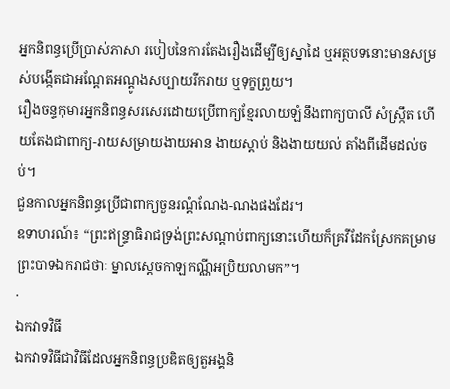អ្នកនិពន្ធប្រើប្រាស់ភាសា របៀបនៃការតែងរឿងដើម្បីឲ្យស្នាដៃ ឬអត្ថបទនោះមានសម្រស់បង្កើតជាអណ្ដែតអណ្ដូងសប្បាយរីករាយ ឬទុក្ខព្រួយ។
រឿងចន្ទកុមារអ្នកនិពន្ធសរសេរដោយប្រើពាក្យខ្មែរលាយឡំនឹងពាក្យបាលី សំស្រ្កឹត ហើយតែងជាពាក្យ-រាយសម្រាយងាយអាន ងាយស្ដាប់ និងងាយយល់ តាំងពីដើមដល់ចប់។
ជួនកាលអ្នកនិពន្ធប្រើជាពាក្យចួនរណ្ដំណែង-ណងផងដែរ។
ឧទាហរណ៍៖ “ព្រះឥន្ទ្រាធិរាជទ្រង់ព្រះសណ្ដាប់ពាក្យនោះហើយក៏គ្រវីដែកស្រែកគម្រាមព្រះបាទឯករាជថាៈ ម្នាលស្ដេចកាឡកណ្ណីអប្រិយលាមក”។
·
ឯកវាទវិធី
ឯកវាទវិធីជាវិធីដែលអ្នកនិពន្ធប្រឌិតឲ្យតួអង្គនិ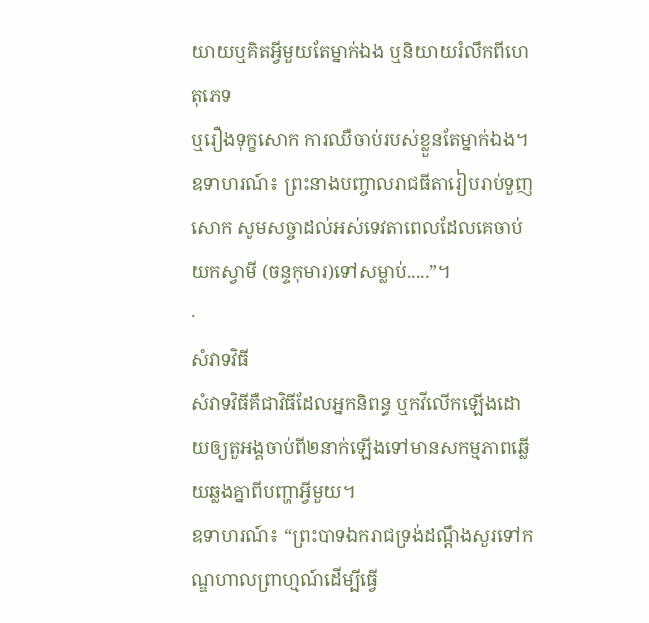យាយឬគិតអ្វីមួយតែម្នាក់ឯង ឬនិយាយរំលឹកពីហេតុភេទ
ឬរឿងទុក្ខសោក ការឈឺចាប់របស់ខ្លួនតែម្នាក់ឯង។
ឧទាហរណ៍៖ ព្រះនាងបញ្ចាលរាជធីតារៀបរាប់ទួញសោក សូមសច្ចាដល់អស់ទេវតាពេលដែលគេចាប់យកស្វាមី (ចន្ទកុមារ)ទៅសម្លាប់.....”។
·
សំវាទវិធី
សំវាទវិធីគឺជាវិធីដែលអ្នកនិពន្ធ ឬកវីលើកឡើងដោយឲ្យតួអង្គចាប់ពី២នាក់ឡើងទៅមានសកម្មភាពឆ្លើយឆ្លងគ្នាពីបញ្ហាអ្វីមួយ។
ឧទាហរណ៍៖ “ព្រះបាទឯករាជទ្រង់ដណ្ដឹងសួរទៅកណ្ឌហាលព្រាហ្មណ៍ដើម្បីធ្វើ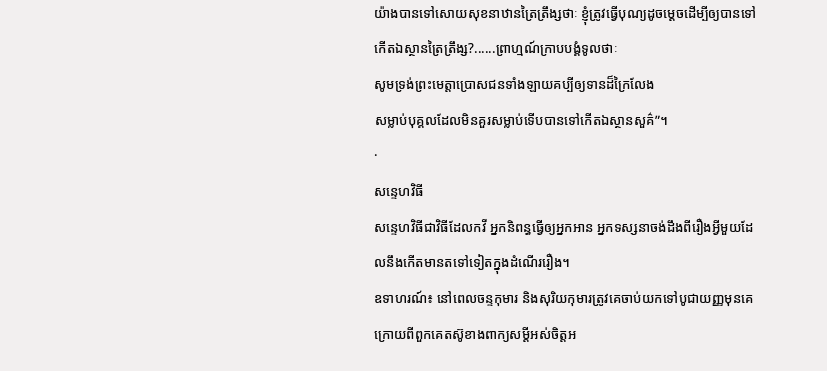យ៉ាងបានទៅសោយសុខនាឋានត្រៃត្រឹង្សថាៈ ខ្ញុំត្រូវធ្វើបុណ្យដូចម្ដេចដើម្បីឲ្យបានទៅកើតឯស្ថានត្រៃត្រឹង្ស?......ព្រាហ្មណ៍ក្រាបបង្គំទូលថាៈ
សូមទ្រង់ព្រះមេត្តាប្រោសជនទាំងឡាយគប្បីឲ្យទានដ៏ក្រៃលែង
សម្លាប់បុគ្គលដែលមិនគួរសម្លាប់ទើបបានទៅកើតឯស្ថានសួគ៌”។
·
សន្ទេហវិធី
សន្ទេហវិធីជាវិធីដែលកវី អ្នកនិពន្ធធ្វើឲ្យអ្នកអាន អ្នកទស្សនាចង់ដឹងពីរឿងអ្វីមួយដែលនឹងកើតមានតទៅទៀតក្នុងដំណើររឿង។
ឧទាហរណ៍៖ នៅពេលចន្ទកុមារ និងសុរិយកុមារត្រូវគេចាប់យកទៅបូជាយញ្ញមុនគេ ក្រោយពីពួកគេតស៊ូខាងពាក្យសម្ដីអស់ចិត្តអ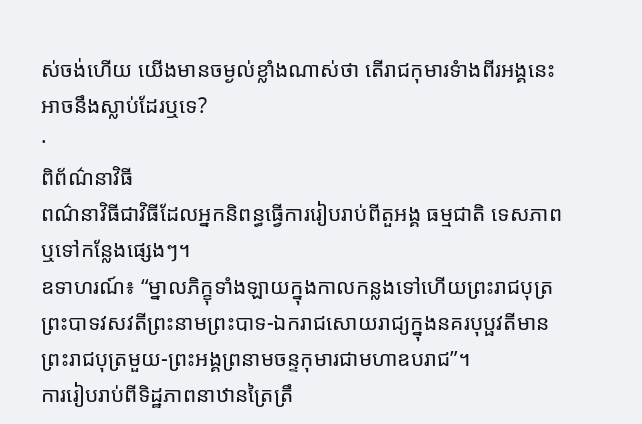ស់ចង់ហើយ យើងមានចម្ងល់ខ្លាំងណាស់ថា តើរាជកុមារទំាងពីរអង្គនេះអាចនឹងស្លាប់ដែរឬទេ?
·
ពិព័ណ៌នាវិធី
ពណ៌នាវិធីជាវិធីដែលអ្នកនិពន្ធធ្វើការរៀបរាប់ពីតួអង្គ ធម្មជាតិ ទេសភាព ឬទៅកន្លែងផ្សេងៗ។
ឧទាហរណ៍៖ “ម្នាលភិក្ខុទាំងឡាយក្នុងកាលកន្លងទៅហើយព្រះរាជបុត្រព្រះបាទវសវតីព្រះនាមព្រះបាទ-ឯករាជសោយរាជ្យក្នុងនគរបុប្ផវតីមានព្រះរាជបុត្រមួយ-ព្រះអង្គព្រនាមចន្ទកុមារជាមហាឧបរាជ”។
ការរៀបរាប់ពីទិដ្ឋភាពនាឋានត្រៃត្រឹ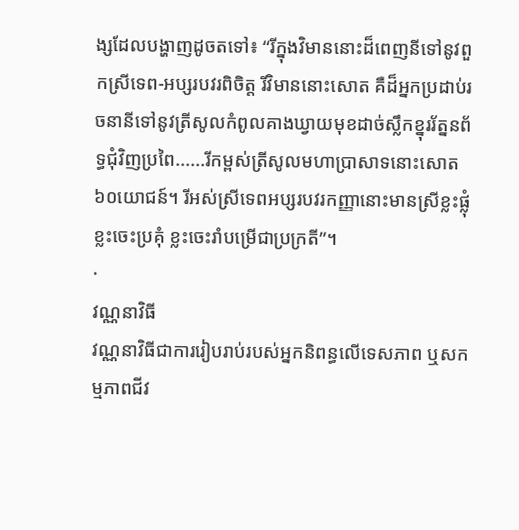ង្សដែលបង្ហាញដូចតទៅ៖ “រីក្នុងវិមាននោះដ៏ពេញនីទៅនូវពួកស្រីទេព-អប្សរបវរពិចិត្ត រីវិមាននោះសោត គឺដ៏អ្នកប្រដាប់រចនានីទៅនូវត្រីសូលកំពូលគាងឃ្វាយមុខដាច់ស្លឹកខ្នុររ័ត្ននព័ទ្ធជុំវិញប្រពៃ......រីកម្ពស់ត្រីសូលមហាប្រាសាទនោះសោត ៦០យោជន៍។ រីអស់ស្រីទេពអប្សរបវរកញ្ញានោះមានស្រីខ្លះផ្លុំ ខ្លះចេះប្រគុំ ខ្លះចេះរាំបម្រើជាប្រក្រតី”។
·
វណ្ណនាវិធី
វណ្ណនាវិធីជាការរៀបរាប់របស់អ្នកនិពន្ធលើទេសភាព ឬសកម្មភាពជីវ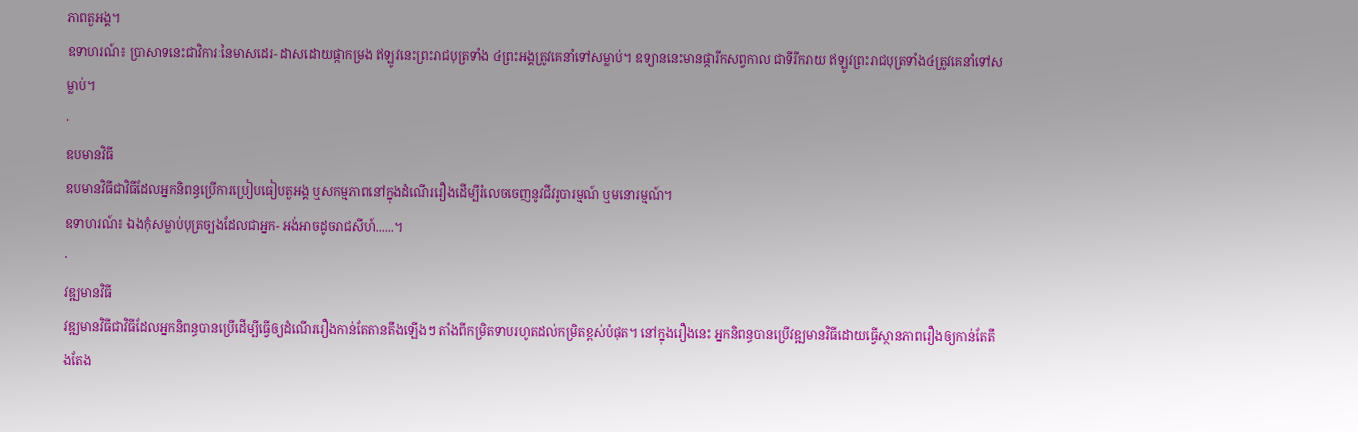ភាពតួអង្គ។
ឧទាហរណ៍៖ ប្រាសាទនេះជាវិការៈនៃមាសដេរ- ដាសដោយផ្កាកម្រង ឥឡូវនេះព្រះរាជបុត្រទាំង ៤ព្រះអង្គត្រូវគេនាំទៅសម្លាប់។ ឧទ្យាននេះមានផ្ការីកសព្វកាល ជាទីរីករាយ ឥឡូវព្រះរាជបុត្រទាំង៤ត្រូវគេនាំទៅសម្លាប់។
·
ឧបមានវិធី
ឧបមានវិធីជាវិធីដែលអ្នកនិពន្ធប្រើការប្រៀបធៀបតួអង្គ ឬសកម្មភាពនៅក្នុងដំណើររឿងដើម្បីរំលេចចេញនូវជីវរូបារម្មណ៍ ឬមនោរម្មណ៍។
ឧទាហរណ៍៖ ឯងកុំសម្លាប់បុត្រច្បងដែលជាអ្នក- អង់អាចដូចរាជសីហ៍......។
·
វឌ្ឍមានវិធី
វឌ្ឍមានវិធីជាវិធីដែលអ្នកនិពន្ធបានប្រើដើម្បីធើ្វឲ្យដំណើររឿងកាន់តែតានតឹងឡើងៗ តាំងពីកម្រិតទាបរហូតដល់កម្រិតខ្ពស់បំផុត។ នៅក្នុងរឿងនេះ អ្នកនិពន្ធបានប្រើវឌ្ឍមានវិធីដោយធ្វើស្ថានភាពរឿងឲ្យកាន់តែតឹងតែង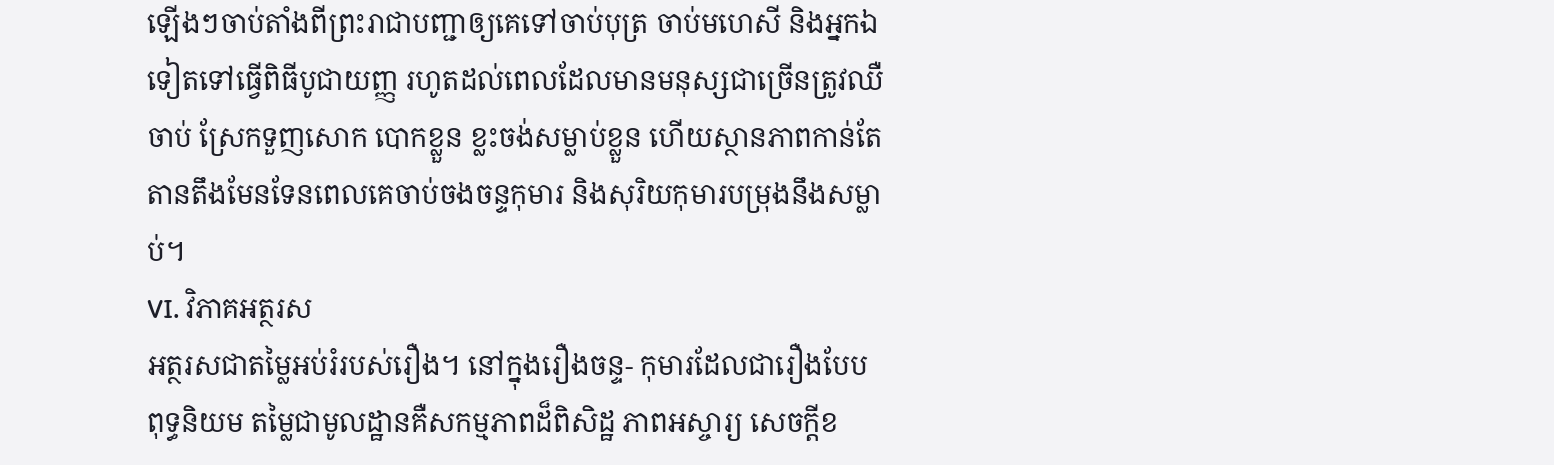ឡើងៗចាប់តាំងពីព្រះរាជាបញ្ជាឲ្យគេទៅចាប់បុត្រ ចាប់មហេសី និងអ្នកឯទៀតទៅធ្វើពិធីបូជាយញ្ញ រហូតដល់ពេលដែលមានមនុស្សជាច្រើនត្រូវឈឺចាប់ ស្រែកទួញសោក បោកខ្លួន ខ្លះចង់សម្លាប់ខ្លួន ហើយស្ថានភាពកាន់តែតានតឹងមែនទែនពេលគេចាប់ចងចន្ទកុមារ និងសុរិយកុមារបម្រុងនឹងសម្លាប់។
VI. វិភាគអត្ថរស
អត្ថរសជាតម្លៃអប់រំរបស់រឿង។ នៅក្នុងរឿងចន្ទ- កុមារដែលជារឿងបែបពុទ្ធនិយម តម្លៃជាមូលដ្ឋានគឺសកម្មភាពដ៏ពិសិដ្ឋ ភាពអស្ចារ្យ សេចក្ដីខ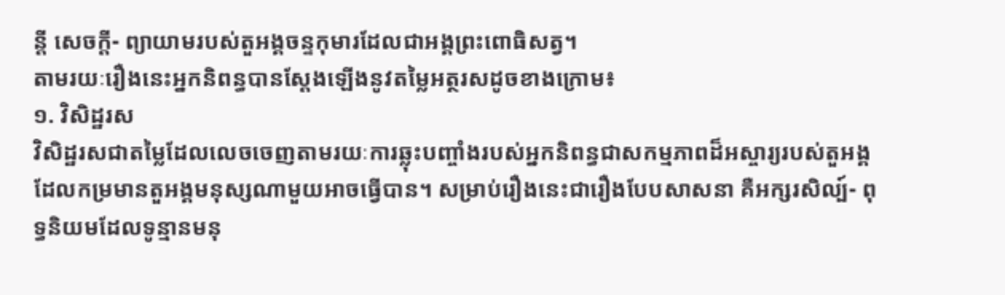ន្ដី សេចក្ដី- ព្យាយាមរបស់តួអង្គចន្ទកុមារដែលជាអង្គព្រះពោធិសត្វ។
តាមរយៈរឿងនេះអ្នកនិពន្ធបានស្ដែងឡើងនូវតម្លៃអត្ថរសដូចខាងក្រោម៖
១. វិសិដ្ឋរស
វិសិដ្ឋរសជាតម្លៃដែលលេចចេញតាមរយៈការឆ្លុះបញ្ចាំងរបស់អ្នកនិពន្ធជាសកម្មភាពដ៏អស្ចារ្យរបស់តួអង្គ ដែលកម្រមានតួអង្គមនុស្សណាមួយអាចធ្វើបាន។ សម្រាប់រឿងនេះជារឿងបែបសាសនា គឺអក្សរសិល្ប៍- ពុទ្ធនិយមដែលទូន្មានមនុ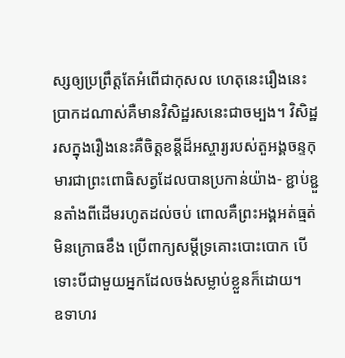ស្សឲ្យប្រព្រឹត្តតែអំពើជាកុសល ហេតុនេះរឿងនេះប្រាកដណាស់គឺមានវិសិដ្ឋរសនេះជាចម្បង។ វិសិដ្ឋរសក្នុងរឿងនេះគឺចិត្តខន្ដីដ៏អស្ចារ្យរបស់តួអង្គចន្ទកុមារជាព្រះពោធិសត្វដែលបានប្រកាន់យ៉ាង- ខ្ជាប់ខ្ជួនតាំងពីដើមរហូតដល់ចប់ ពោលគឺព្រះអង្គអត់ធ្មត់ មិនក្រោធខឹង ប្រើពាក្យសម្ដីទ្រគោះបោះបោក បើទោះបីជាមួយអ្នកដែលចង់សម្លាប់ខ្លួនក៏ដោយ។
ឧទាហរ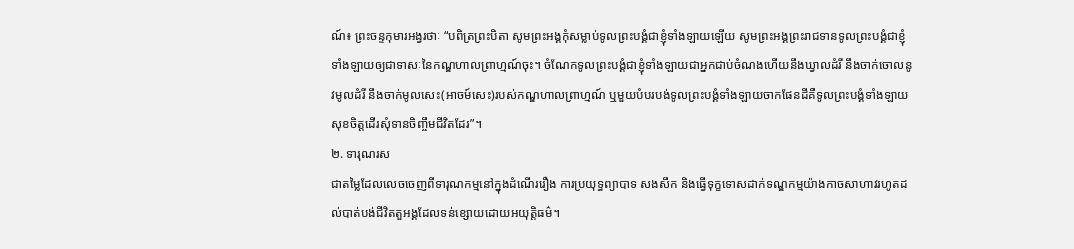ណ៍៖ ព្រះចន្ទកុមារអង្វរថាៈ “បពិត្រព្រះបិតា សូមព្រះអង្គកុំសម្លាប់ទូលព្រះបង្គំជាខ្ញុំទាំងឡាយឡើយ សូមព្រះអង្គព្រះរាជទានទូលព្រះបង្គំជាខ្ញុំទាំងឡាយឲ្យជាទាសៈនៃកណ្ឌហាលព្រាហ្មណ៍ចុះ។ ចំណែកទូលព្រះបង្គំជាខ្ញុំទាំងឡាយជាអ្នកជាប់ចំណងហើយនឹងឃ្វាលដំរី នឹងចាក់ចោលនូវមូលដំរី នឹងចាក់មូលសេះ(អាចម៍សេះ)របស់កណ្ឌហាលព្រាហ្មណ៍ ឬមួយបំបរបង់ទូលព្រះបង្គំទាំងឡាយចាកផែនដីគឺទូលព្រះបង្គំទាំងឡាយសុខចិត្តដើរសុំទានចិញ្ចឹមជីវិតដែរ”។
២. ទារុណរស
ជាតម្លៃដែលលេចចេញពីទារុណកម្មនៅក្នុងដំណើររឿង ការប្រយុទ្ធព្យាបាទ សងសឹក និងធ្វើទុក្ខទោសដាក់ទណ្ឌកម្មយ៉ាងកាចសាហាវរហូតដល់បាត់បង់ជីវិតតួអង្គដែលទន់ខ្សោយដោយអយុត្តិធម៌។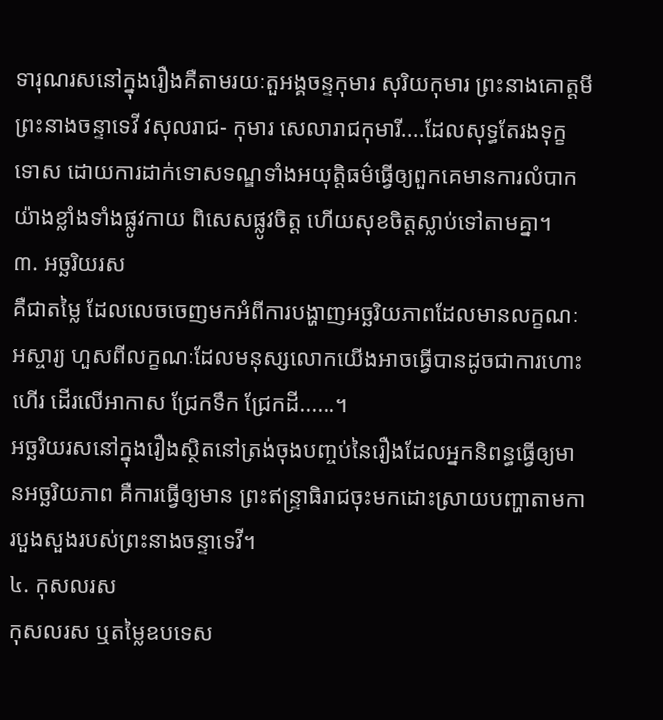ទារុណរសនៅក្នុងរឿងគឺតាមរយៈតួអង្គចន្ទកុមារ សុរិយកុមារ ព្រះនាងគោត្តមី ព្រះនាងចន្ទាទេវី វសុលរាជ- កុមារ សេលារាជកុមារី....ដែលសុទ្ធតែរងទុក្ខទោស ដោយការដាក់ទោសទណ្ឌទាំងអយុត្តិធម៌ធ្វើឲ្យពួកគេមានការលំបាកយ៉ាងខ្លាំងទាំងផ្លូវកាយ ពិសេសផ្លូវចិត្ត ហើយសុខចិត្តស្លាប់ទៅតាមគ្នា។
៣. អច្ឆរិយរស
គឺជាតម្លៃ ដែលលេចចេញមកអំពីការបង្ហាញអច្ឆរិយភាពដែលមានលក្ខណៈអស្ចារ្យ ហួសពីលក្ខណៈដែលមនុស្សលោកយើងអាចធ្វើបានដូចជាការហោះហើរ ដើរលើអាកាស ជ្រែកទឹក ជ្រែកដី......។
អច្ឆរិយរសនៅក្នុងរឿងស្ថិតនៅត្រង់ចុងបញ្ចប់នៃរឿងដែលអ្នកនិពន្ធធ្វើឲ្យមានអច្ឆរិយភាព គឺការធ្វើឲ្យមាន ព្រះឥន្រ្ទាធិរាជចុះមកដោះស្រាយបញ្ហាតាមការបួងសួងរបស់ព្រះនាងចន្ទាទេវី។
៤. កុសលរស
កុសលរស ឬតម្លៃឧបទេស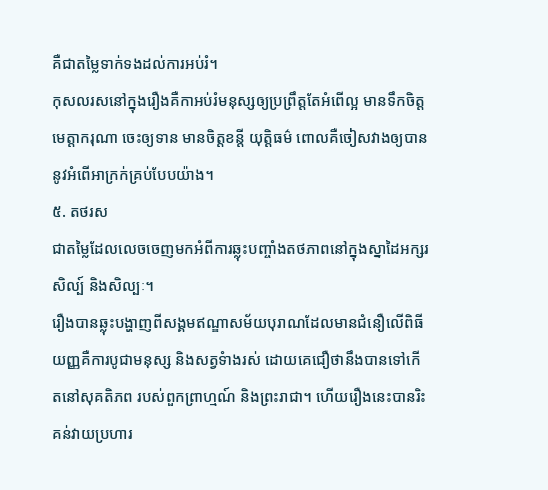គឺជាតម្លៃទាក់ទងដល់ការអប់រំ។
កុសលរសនៅក្នុងរឿងគឺកាអប់រំមនុស្សឲ្យប្រព្រឹត្តតែអំពើល្អ មានទឹកចិត្តមេត្តាករុណា ចេះឲ្យទាន មានចិត្តខន្ដី យុត្តិធម៌ ពោលគឺចៀសវាងឲ្យបាននូវអំពើអាក្រក់គ្រប់បែបយ៉ាង។
៥. តថរស
ជាតម្លៃដែលលេចចេញមកអំពីការឆ្លុះបញ្ចាំងតថភាពនៅក្នុងស្នាដៃអក្សរសិល្ប៍ និងសិល្បៈ។
រឿងបានឆ្លុះបង្ហាញពីសង្គមឥណ្ឌាសម័យបុរាណដែលមានជំនឿលើពិធីយញ្ញគឺការបូជាមនុស្ស និងសត្វទំាងរស់ ដោយគេជឿថានឹងបានទៅកើតនៅសុគតិភព របស់ពួកព្រាហ្មណ៍ និងព្រះរាជា។ ហើយរឿងនេះបានរិះគន់វាយប្រហារ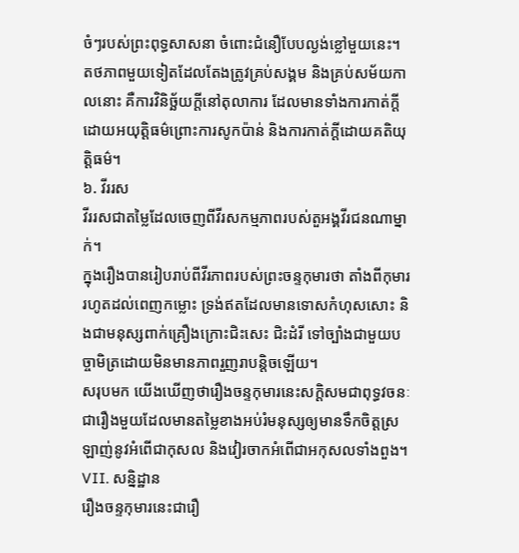ចំៗរបស់ព្រះពុទ្ធសាសនា ចំពោះជំនឿបែបល្ងង់ខ្លៅមួយនេះ។
តថភាពមួយទៀតដែលតែងត្រូវគ្រប់សង្គម និងគ្រប់សម័យកាលនោះ គឺការវិនិច្ឆ័យក្ដីនៅតុលាការ ដែលមានទាំងការកាត់ក្ដីដោយអយុត្តិធម៌ព្រោះការសូកប៉ាន់ និងការកាត់ក្ដីដោយគតិយុត្ដិធម៌។
៦. វីររស
វីររសជាតម្លៃដែលចេញពីវីរសកម្មភាពរបស់តួអង្គវីរជនណាម្នាក់។
ក្នុងរឿងបានរៀបរាប់ពីវីរភាពរបស់ព្រះចន្ទកុមារថា តាំងពីកុមាររហូតដល់ពេញកម្លោះ ទ្រង់ឥតដែលមានទោសកំហុសសោះ និងជាមនុស្សពាក់គ្រឿងក្រោះជិះសេះ ជិះដំរី ទៅច្បាំងជាមួយបច្ចាមិត្រដោយមិនមានភាពរួញរាបន្តិចឡើយ។
សរុបមក យើងឃើញថារឿងចន្ទកុមារនេះសក្ដិសមជាពុទ្ធវចនៈ ជារឿងមួយដែលមានតម្លៃខាងអប់រំមនុស្សឲ្យមានទឹកចិត្តស្រឡាញ់នូវអំពើជាកុសល និងវៀរចាកអំពើជាអកុសលទាំងពួង។
VII. សន្និដ្ឋាន
រឿងចន្ទកុមារនេះជារឿ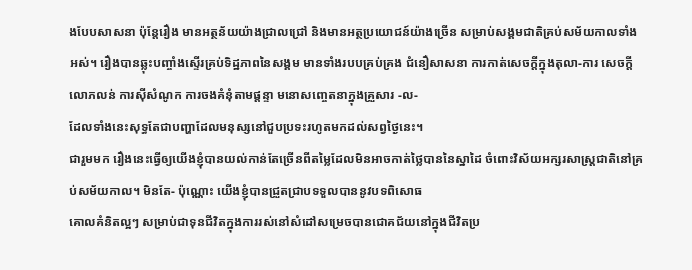ងបែបសាសនា ប៉ុន្តែរឿង មានអត្ថន័យយ៉ាងជ្រាលជ្រៅ និងមានអត្ថប្រយោជន៍យ៉ាងច្រើន សម្រាប់សង្គមជាតិគ្រប់សម័យកាលទាំងអស់។ រឿងបានឆ្លុះបញ្ចាំងស្ទើរគ្រប់ទិដ្ឋភាពនៃសង្គម មានទាំងរបបគ្រប់គ្រង ជំនឿសាសនា ការកាត់សេចក្ដីក្នុងតុលា-ការ សេចក្ដីលោភលន់ ការស៊ីសំណូក ការចងគំនុំតាមផ្ដន្ទា មនោសញ្ចេតនាក្នុងគ្រួសារ -ល-
ដែលទាំងនេះសុទ្ធតែជាបញ្ហាដែលមនុស្សនៅជួបប្រទះរហូតមកដល់សព្វថ្ងៃនេះ។
ជារួមមក រឿងនេះធ្វើឲ្យយើងខ្ញុំបានយល់កាន់តែច្រើនពីតម្លៃដែលមិនអាចកាត់ថ្លៃបាននៃស្នាដៃ ចំពោះវិស័យអក្សរសាស្រ្តជាតិនៅគ្រប់សម័យកាល។ មិនតែ- ប៉ុណ្ណោះ យើងខ្ញុំបានជ្រួតជ្រាបទទួលបាននូវបទពិសោធ
គោលគំនិតល្អៗ សម្រាប់ជាទុនជីវិតក្នុងការរស់នៅសំដៅសម្រេចបានជោគជ័យនៅក្នុងជីវិតប្រ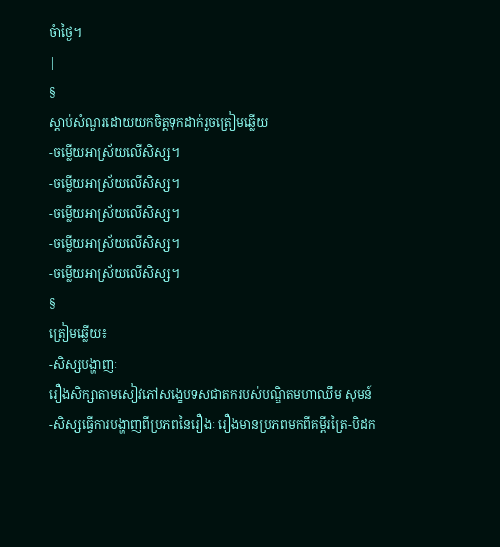ចំាថ្ងៃ។
|
§
ស្ដាប់សំណួរដោយយកចិត្តទុកដាក់រួចត្រៀមឆ្លើយ
-ចម្លើយអាស្រ័យលើសិស្ស។
-ចម្លើយអាស្រ័យលើសិស្ស។
-ចម្លើយអាស្រ័យលើសិស្ស។
-ចម្លើយអាស្រ័យលើសិស្ស។
-ចម្លើយអាស្រ័យលើសិស្ស។
§
ត្រៀមឆ្លើយ៖
-សិស្សបង្ហាញៈ
រឿងសិក្សាតាមសៀវភៅសង្ខេបទសជាតករបស់បណ្ឌិតមហាឈឹម សុមន៍
-សិស្សធ្វើការបង្ហាញពីប្រភពនៃរឿងៈ រឿងមានប្រភពមកពីគម្ពីរត្រៃ-បិដក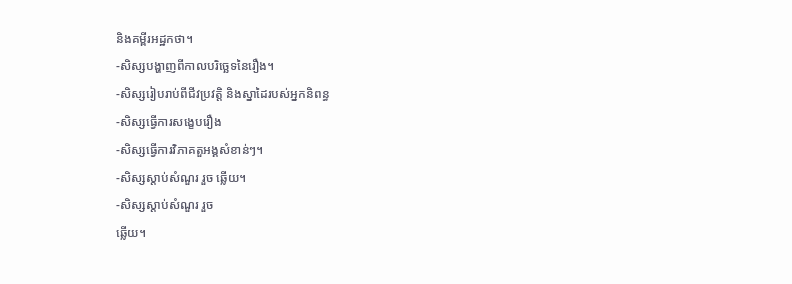និងគម្ពីរអដ្ឋកថា។
-សិស្សបង្ហាញពីកាលបរិច្ឆេទនៃរឿង។
-សិស្សរៀបរាប់ពីជីវប្រវត្តិ និងស្នាដៃរបស់អ្នកនិពន្ធ
-សិស្សធ្វើការសង្ខេបរឿង
-សិស្សធ្វើការវិភាគតួអង្គសំខាន់ៗ។
-សិស្សស្ដាប់សំណួរ រួច ឆ្លើយ។
-សិស្សស្ដាប់សំណួរ រួច
ឆ្លើយ។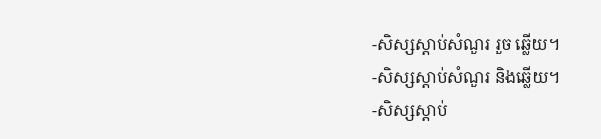-សិស្សស្ដាប់សំណួរ រួច ឆ្លើយ។
-សិស្សស្ដាប់សំណួរ និងឆ្លើយ។
-សិស្សស្ដាប់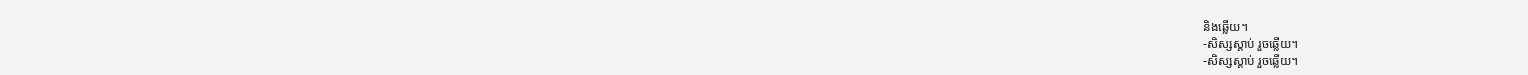និងឆ្លើយ។
-សិស្សស្ដាប់ រួចឆ្លើយ។
-សិស្សស្ដាប់ រួចឆ្លើយ។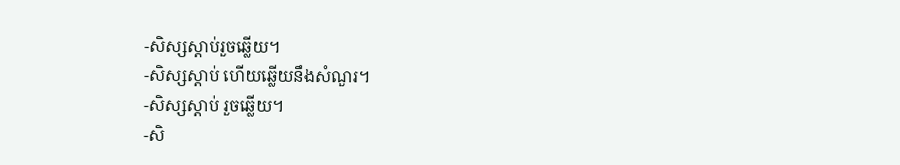-សិស្សស្ដាប់រួចឆ្លើយ។
-សិស្សស្ដាប់ ហើយឆ្លើយនឹងសំណួរ។
-សិស្សស្ដាប់ រួចឆ្លើយ។
-សិ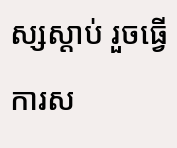ស្សស្ដាប់ រួចធ្វើការស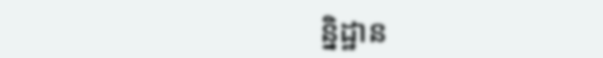ន្និដ្ឋាន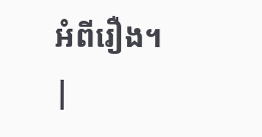អំពីរឿង។
|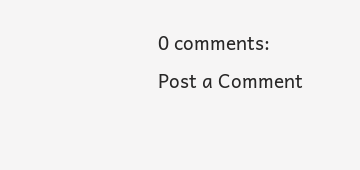0 comments:
Post a Comment